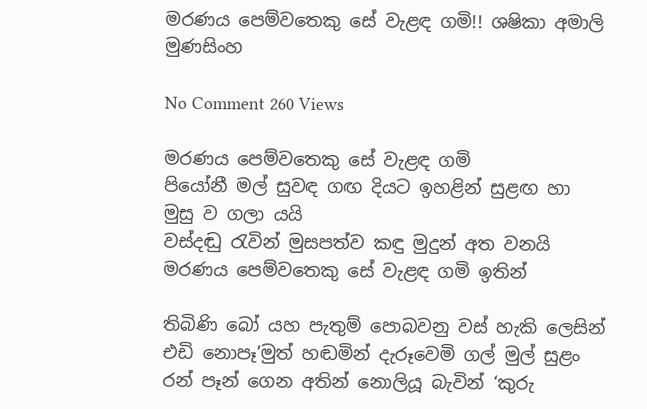මරණය පෙම්වතෙකු සේ වැළඳ ගමි!! ශෂිකා අමාලි මුණසිංහ

No Comment 260 Views

මරණය පෙම්වතෙකු සේ වැළඳ ගමි
පියෝනී මල් සුවඳ ගඟ දියට ඉහළින් සුළඟ හා මුසු ව ගලා යයි
වස්දඬු රැවින් මුසපත්ව කඳු මුදුන් අත වනයි
මරණය පෙම්වතෙකු සේ වැළඳ ගමි ඉතින්

තිබිණි බෝ යහ පැතුම් පොබවනු වස් හැකි ලෙසින්
එඩි නොපෑ’මුත් හඬමින් දැරූවෙමි ගල් මුල් සුළං
රන් පෑන් ගෙන අතින් නොලියූ බැවින් ‘කුරු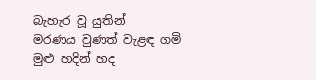බැහැර වූ යුතින්
මරණය වුණත් වැළඳ ගමි මුළු හදින් හද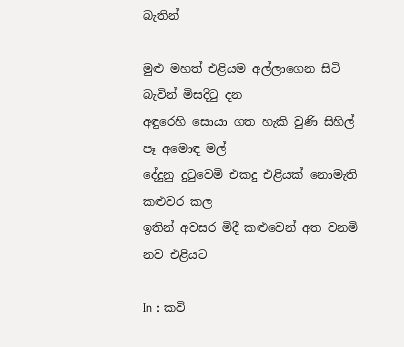බැතින්

මුළු මහත් එළියම අල්ලාගෙන සිටි බැවින් මිසදිටු දන
අඳුරෙහි සොයා ගත හැකි වුණි සිහිල් පෑ අමොඳ මල්
දේදුනු දුටුවෙමි එකදු එළියක් නොමැති කළුවර කල
ඉතින් අවසර මිදී කළුවෙන් අත වනමි නව එළියට

In : කවි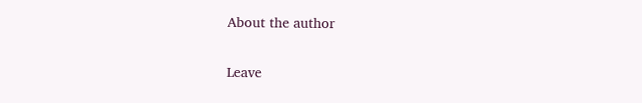About the author

Leave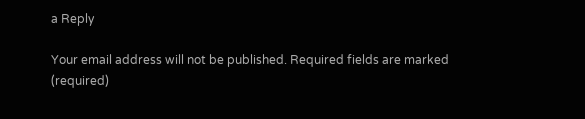a Reply

Your email address will not be published. Required fields are marked (required)